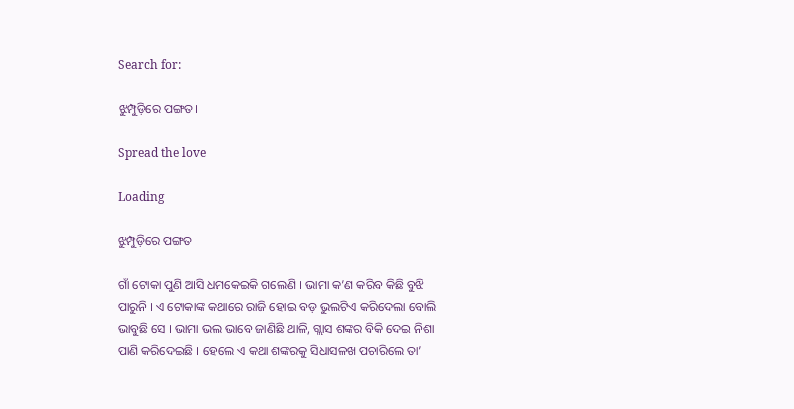Search for:

ଝୁମ୍ପୁଡ଼ିରେ ପଙ୍ଗତ।

Spread the love

Loading

ଝୁମ୍ପୁଡ଼ିରେ ପଙ୍ଗତ

ଗାଁ ଟୋକା ପୁଣି ଆସି ଧମକେଇକି ଗଲେଣି । ଭାମା କ’ଣ କରିବ କିଛି ବୁଝି ପାରୁନି । ଏ ଟୋକାଙ୍କ କଥାରେ ରାଜି ହୋଇ ବଡ଼ ଭୁଲଟିଏ କରିଦେଲା ବୋଲି ଭାବୁଛି ସେ । ଭାମା ଭଲ ଭାବେ ଜାଣିଛି ଥାଳି, ଗ୍ଲାସ ଶଙ୍କର ବିକି ଦେଇ ନିଶା ପାଣି କରିଦେଇଛି । ହେଲେ ଏ କଥା ଶଙ୍କରକୁ ସିଧାସଳଖ ପଚାରିଲେ ତା’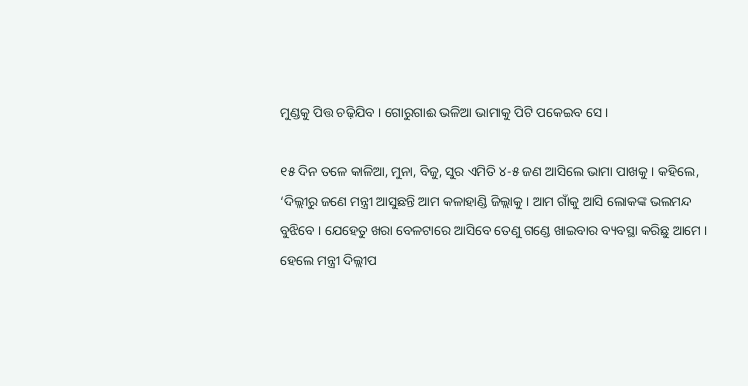ମୁଣ୍ଡକୁ ପିତ୍ତ ଚଢ଼ିଯିବ । ଗୋରୁଗାଈ ଭଳିଆ ଭାମାକୁ ପିଟି ପକେଇବ ସେ ।

୧୫ ଦିନ ତଳେ କାଳିଆ, ମୁନା, ବିଜୁ, ସୁର ଏମିତି ୪-୫ ଜଣ ଆସିଲେ ଭାମା ପାଖକୁ । କହିଲେ, ‘ଦିଲ୍ଲୀରୁ ଜଣେ ମନ୍ତ୍ରୀ ଆସୁଛନ୍ତି ଆମ କଳାହାଣ୍ଡି ଜିଲ୍ଲାକୁ । ଆମ ଗାଁକୁ ଆସି ଲୋକଙ୍କ ଭଲମନ୍ଦ ବୁଝିବେ । ଯେହେତୁ ଖରା ବେଳଟାରେ ଆସିବେ ତେଣୁ ଗଣ୍ଡେ ଖାଇବାର ବ୍ୟବସ୍ଥା କରିଛୁ ଆମେ । ହେଲେ ମନ୍ତ୍ରୀ ଦିଲ୍ଲୀପ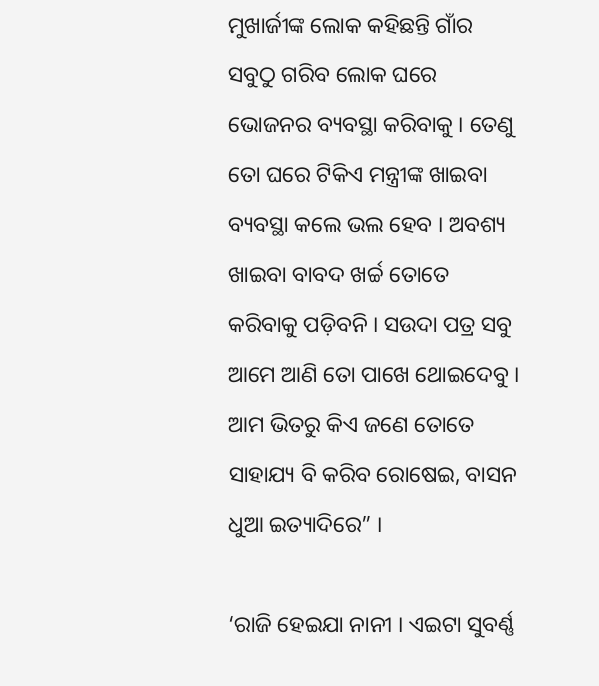ମୁଖାର୍ଜୀଙ୍କ ଲୋକ କହିଛନ୍ତି ଗାଁର ସବୁଠୁ ଗରିବ ଲୋକ ଘରେ ଭୋଜନର ବ୍ୟବସ୍ଥା କରିବାକୁ । ତେଣୁ ତୋ ଘରେ ଟିକିଏ ମନ୍ତ୍ରୀଙ୍କ ଖାଇବା ବ୍ୟବସ୍ଥା କଲେ ଭଲ ହେବ । ଅବଶ୍ୟ ଖାଇବା ବାବଦ ଖର୍ଚ୍ଚ ତୋତେ କରିବାକୁ ପଡ଼ିବନି । ସଉଦା ପତ୍ର ସବୁ ଆମେ ଆଣି ତୋ ପାଖେ ଥୋଇଦେବୁ । ଆମ ଭିତରୁ କିଏ ଜଣେ ତୋତେ ସାହାଯ୍ୟ ବି କରିବ ରୋଷେଇ, ବାସନ ଧୁଆ ଇତ୍ୟାଦିରେ” ।

‘ରାଜି ହେଇଯା ନାନୀ । ଏଇଟା ସୁବର୍ଣ୍ଣ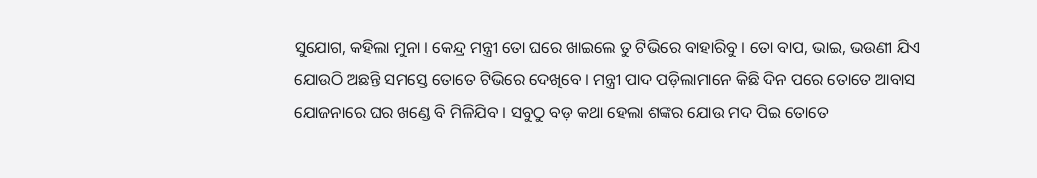ସୁଯୋଗ, କହିଲା ମୁନା । କେନ୍ଦ୍ର ମନ୍ତ୍ରୀ ତୋ ଘରେ ଖାଇଲେ ତୁ ଟିଭିରେ ବାହାରିବୁ । ତୋ ବାପ, ଭାଇ, ଭଉଣୀ ଯିଏ ଯୋଉଠି ଅଛନ୍ତି ସମସ୍ତେ ତୋତେ ଟିଭିରେ ଦେଖିବେ । ମନ୍ତ୍ରୀ ପାଦ ପଡ଼ିଲାମାନେ କିଛି ଦିନ ପରେ ତୋତେ ଆବାସ ଯୋଜନାରେ ଘର ଖଣ୍ଡେ ବି ମିଳିଯିବ । ସବୁଠୁ ବଡ଼ କଥା ହେଲା ଶଙ୍କର ଯୋଉ ମଦ ପିଇ ତୋତେ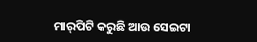ମାର୍‌ପିଟି କରୁଛି ଆଉ ସେଇଟା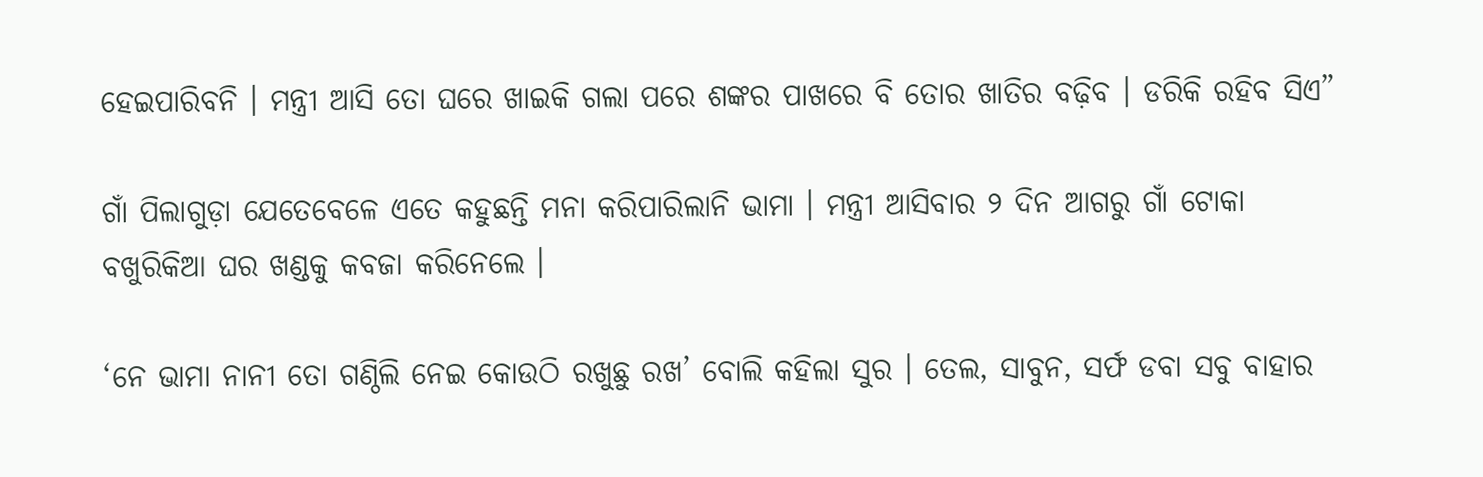ହେଇପାରିବନି । ମନ୍ତ୍ରୀ ଆସି ତୋ ଘରେ ଖାଇକି ଗଲା ପରେ ଶଙ୍କର ପାଖରେ ବି ତୋର ଖାତିର ବଢ଼ିବ । ଡରିକି ରହିବ ସିଏ”

ଗାଁ ପିଲାଗୁଡ଼ା ଯେତେବେଳେ ଏତେ କହୁଛନ୍ତି ମନା କରିପାରିଲାନି ଭାମା । ମନ୍ତ୍ରୀ ଆସିବାର ୨ ଦିନ ଆଗରୁ ଗାଁ ଟୋକା ବଖୁରିକିଆ ଘର ଖଣ୍ଡକୁ କବଜା କରିନେଲେ ।

‘ନେ ଭାମା ନାନୀ ତୋ ଗଣ୍ଠିଲି ନେଇ କୋଉଠି ରଖୁଛୁ ରଖ’ ବୋଲି କହିଲା ସୁର । ତେଲ, ସାବୁନ, ସର୍ଫ ଡବା ସବୁ ବାହାର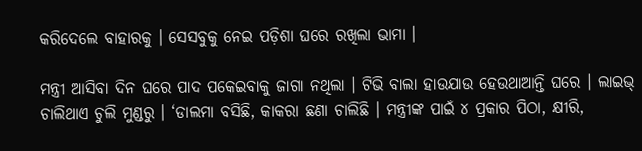କରିଦେଲେ ବାହାରକୁ । ସେସବୁକୁ ନେଇ ପଡ଼ିଶା ଘରେ ରଖିଲା ଭାମା ।

ମନ୍ତ୍ରୀ ଆସିବା ଦିନ ଘରେ ପାଦ ପକେଇବାକୁ ଜାଗା ନଥିଲା । ଟିଭି ବାଲା ହାଉଯାଉ ହେଉଥାଆନ୍ତି ଘରେ । ଲାଇଭ୍ ଚାଲିଥାଏ ଚୁଲି ମୁଣ୍ଡରୁ । ‘ଡାଲମା ବସିଛି, କାକରା ଛଣା ଚାଲିଛି । ମନ୍ତ୍ରୀଙ୍କ ପାଇଁ ୪ ପ୍ରକାର ପିଠା, କ୍ଷୀରି,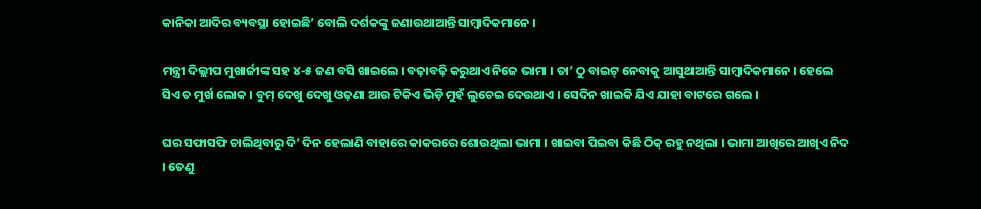କାନିକା ଆଦିର ବ୍ୟବସ୍ଥା ହୋଇଛି’ ବୋଲି ଦର୍ଶକଙ୍କୁ ଜଣାଉଥାଆନ୍ତି ସାମ୍ବାଦିକମାନେ ।

ମନ୍ତ୍ରୀ ଦିଲ୍ଲୀପ ମୁଖାର୍ଜୀଙ୍କ ସହ ୪-୫ ଜଣ ବସି ଖାଇଲେ । ବଢ଼ାବଢ଼ି କରୁଥାଏ ନିଜେ ଭାମା । ତା’ ଠୁ ବାଇଟ୍ ନେବାକୁ ଆସୁଥାଆନ୍ତି ସାମ୍ବାଦିକମାନେ । ହେଲେ ସିଏ ତ ମୁର୍ଖ ଲୋକ । ବୁମ୍ ଦେଖୁ ଦେଖୁ ଓଢ଼ଣା ଆଉ ଟିକିଏ ଭିଡ଼ି ମୁହଁ ଲୁଚେଇ ଦେଉଥାଏ । ସେଦିନ ଖାଇକି ଯିଏ ଯାହା ବାଟରେ ଗଲେ ।

ଘର ସଫାସଫି ଚାଲିଥିବାରୁ ଦି’ ଦିନ ହେଲାଣି ବାହାରେ କାକରରେ ଶୋଉଥିଲା ଭାମା । ଖାଇବା ପିଇବା କିଛି ଠିକ୍ ରହୁ ନଥିଲା । ଭାମା ଆଖିରେ ଆଖିଏ ନିଦ । ତେଣୁ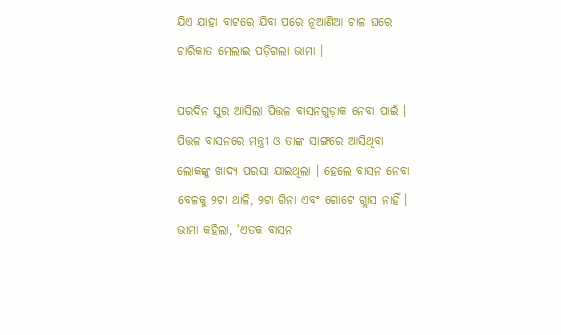ଯିଏ ଯାହା ବାଟରେ ଯିବା ପରେ ନୂଆଣିଆ ଚାଳ ଘରେ ଚାରିକାତ ମେଲାଇ ପଡ଼ିଗଲା ଭାମା ।

ପରଦିନ ସୁର ଆସିଲା ପିତ୍ତଳ ବାସନଗୁଡ଼ାକ ନେବା ପାଇଁ । ପିତ୍ତଳ ବାସନରେ ମନ୍ତ୍ରୀ ଓ ତାଙ୍କ ସାଙ୍ଗରେ ଆସିଥିବା ଲୋକଙ୍କୁ ଖାଦ୍ୟ ପରସା ଯାଇଥିଲା । ହେଲେ ବାସନ ନେବା ବେଳକୁ ୨ଟା ଥାଳି, ୨ଟା ଗିନା ଏବଂ ଗୋଟେ ଗ୍ଲାସ ନାହିଁ । ଭାମା କହିଲା, ‘ଏତକ ବାସନ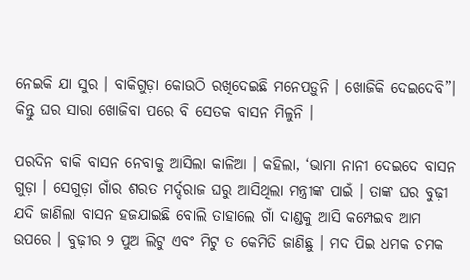ନେଇକି ଯା ସୁର । ବାକିଗୁଡ଼ା କୋଉଠି ରଖିଦେଇଛି ମନେପଡ଼ୁନି । ଖୋଜିକି ଦେଇଦେବି”। କିନ୍ତୁ ଘର ସାରା ଖୋଜିବା ପରେ ବି ସେତକ ବାସନ ମିଳୁନି ।

ପରଦିନ ବାକି ବାସନ ନେବାକୁ ଆସିଲା କାଳିଆ । କହିଲା, ‘ଭାମା ନାନୀ ଦେଇଦେ ବାସନ ଗୁଡ଼ା । ସେଗୁଡ଼ା ଗାଁର ଶରତ ମର୍ଦ୍ଦରାଜ ଘରୁ ଆସିଥିଲା ମନ୍ତ୍ରୀଙ୍କ ପାଇଁ । ତାଙ୍କ ଘର ବୁଢ଼ୀ ଯଦି ଜାଣିଲା ବାସନ ହଜଯାଇଛି ବୋଲି ତାହାଲେ ଗାଁ ଦାଣ୍ଡକୁ ଆସି କମ୍ପେଇବ ଆମ ଉପରେ । ବୁଢ଼ୀର ୨ ପୁଅ ଲିଟୁ ଏବଂ ମିଟୁ ତ କେମିତି ଜାଣିଛୁ । ମଦ ପିଇ ଧମକ ଚମକ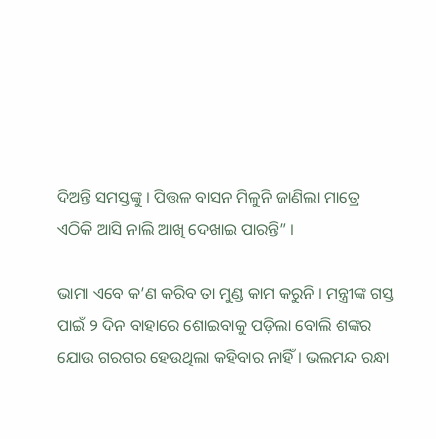ଦିଅନ୍ତି ସମସ୍ତଙ୍କୁ । ପିତ୍ତଳ ବାସନ ମିଳୁନି ଜାଣିଲା ମାତ୍ରେ ଏଠିକି ଆସି ନାଲି ଆଖି ଦେଖାଇ ପାରନ୍ତି” ।

ଭାମା ଏବେ କ’ଣ କରିବ ତା ମୁଣ୍ଡ କାମ କରୁନି । ମନ୍ତ୍ରୀଙ୍କ ଗସ୍ତ ପାଇଁ ୨ ଦିନ ବାହାରେ ଶୋଇବାକୁ ପଡ଼ିଲା ବୋଲି ଶଙ୍କର ଯୋଉ ଗରଗର ହେଉଥିଲା କହିବାର ନାହିଁ । ଭଲମନ୍ଦ ରନ୍ଧା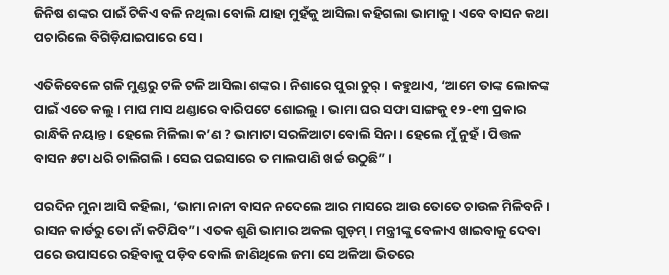ଜିନିଷ ଶଙ୍କର ପାଇଁ ଟିକିଏ ବଳି ନଥିଲା ବୋଲି ଯାହା ମୁହଁକୁ ଆସିଲା କହିଗଲା ଭାମାକୁ । ଏବେ ବାସନ କଥା ପଚାରିଲେ ବିଗିଡ଼ିଯାଇପାରେ ସେ ।

ଏତିକିବେଳେ ଗଳି ମୁଣ୍ଡରୁ ଟଳି ଟଳି ଆସିଲା ଶଙ୍କର । ନିଶାରେ ପୁରା ଚୁର୍ । କହୁଥାଏ, ‘ଆମେ ତାଙ୍କ ଲୋକଙ୍କ ପାଇଁ ଏତେ କଲୁ । ମାଘ ମାସ ଥଣ୍ଡାରେ ବାରିପଟେ ଶୋଇଲୁ । ଭାମା ଘର ସଫା ସାଙ୍ଗକୁ ୧୨-୧୩ ପ୍ରକାର ରାନ୍ଧିକି ନୟାନ୍ତ । ହେଲେ ମିଳିଲା କ’ଣ ? ଭାମାଟା ସରଳିଆଟା ବୋଲି ସିନା । ହେଲେ ମୁଁ ନୁହଁ । ପିତ୍ତଳ ବାସନ ୫ଟା ଧରି ଚାଲିଗଲି । ସେଇ ପଇସାରେ ତ ମାଲପାଣି ଖର୍ଚ୍ଚ ଉଠୁଛି” ।

ପରଦିନ ମୁନା ଆସି କହିଲା, ‘ଭାମା ନାନୀ ବାସନ ନଦେଲେ ଆର ମାସରେ ଆଉ ତୋତେ ଚାଉଳ ମିଳିବନି । ରାସନ କାର୍ଡରୁ ତୋ ନାଁ କଟିଯିବ”। ଏତକ ଶୁଣି ଭାମାର ଅକଲ ଗୁଡ଼ମ୍ । ମନ୍ତ୍ରୀଙ୍କୁ ବେଳାଏ ଖାଇବାକୁ ଦେବା ପରେ ଉପାସରେ ରହିବାକୁ ପଡ଼ିବ ବୋଲି ଜାଣିଥିଲେ ଜମା ସେ ଅଳିଆ ଭିତରେ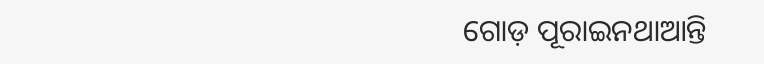ଗୋଡ଼ ପୂରାଇନଥାଆନ୍ତି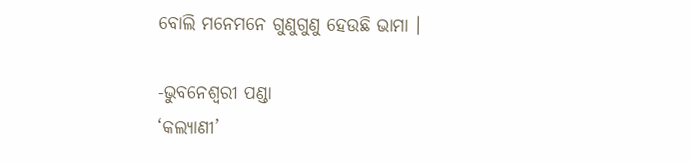ବୋଲି ମନେମନେ ଗୁଣୁଗୁଣୁ ହେଉଛି ଭାମା ।

-ଭୁବନେଶ୍ବରୀ ପଣ୍ଡା
‘କଲ୍ୟାଣୀ’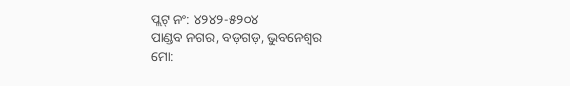ପ୍ଲଟ୍‌ ନଂ: ୪୨୪୨-୫୨୦୪
ପାଣ୍ଡବ ନଗର, ବଡ଼ଗଡ଼, ଭୁବନେଶ୍ବର
ମୋ: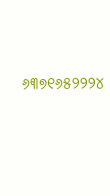୬୩୭୧୬୫୨୨୨୪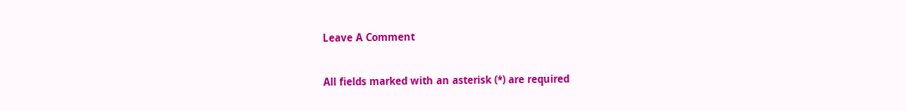Leave A Comment

All fields marked with an asterisk (*) are required